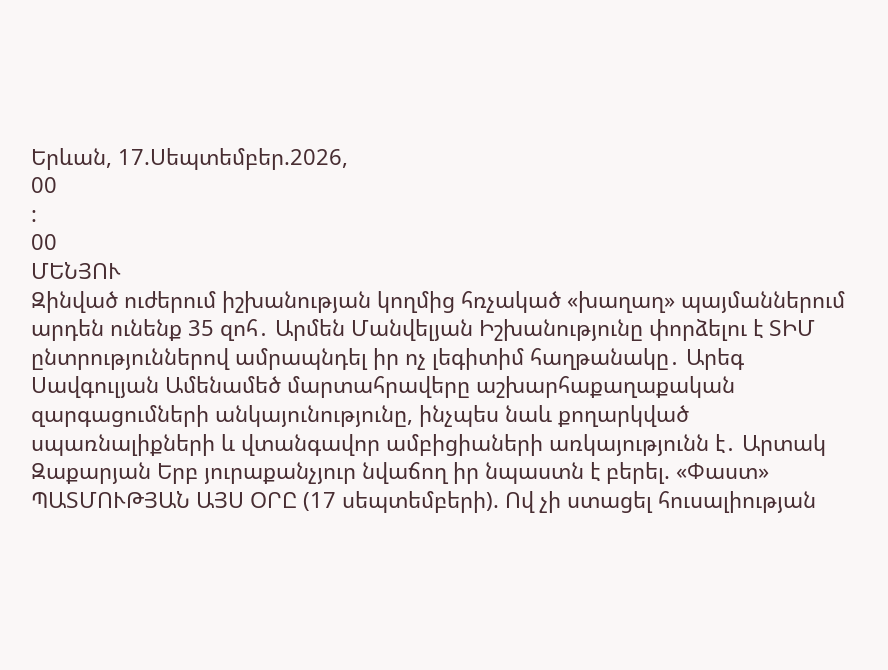Երևան, 17.Սեպտեմբեր.2026,
00
:
00
ՄԵՆՅՈՒ
Զինված ուժերում իշխանության կողմից հռչակած «խաղաղ» պայմաններում արդեն ունենք 35 զոհ․ Արմեն Մանվելյան Իշխանությունը փորձելու է ՏԻՄ ընտրություններով ամրապնդել իր ոչ լեգիտիմ հաղթանակը․ Արեգ Սավգուլյան Ամենամեծ մարտահրավերը աշխարհաքաղաքական զարգացումների անկայունությունը, ինչպես նաև քողարկված սպառնալիքների և վտանգավոր ամբիցիաների առկայությունն է․ Արտակ Զաքարյան Երբ յուրաքանչյուր նվաճող իր նպաստն է բերել. «Փաստ» ՊԱՏՄՈՒԹՅԱՆ ԱՅՍ ՕՐԸ (17 սեպտեմբերի). Ով չի ստացել հուսալիության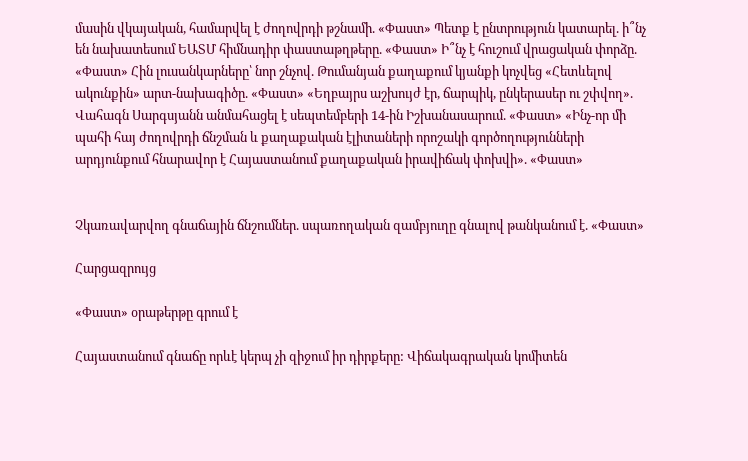մասին վկայական, համարվել է ժողովրդի թշնամի. «Փաստ» Պետք է ընտրություն կատարել. ի՞նչ են նախատեսում ԵԱՏՄ հիմնադիր փաստաթղթերը. «Փաստ» Ի՞նչ է հուշում վրացական փորձը. «Փաստ» Հին լուսանկարները՝ նոր շնչով. Թումանյան քաղաքում կյանքի կոչվեց «Հետևելով ակունքին» արտ-նախագիծը. «Փաստ» «Եղբայրս աշխույժ էր, ճարպիկ, ընկերասեր ու շփվող». Վահագն Սարգսյանն անմահացել է սեպտեմբերի 14-ին Իշխանասարում. «Փաստ» «Ինչ-որ մի պահի հայ ժողովրդի ճնշման և քաղաքական էլիտաների որոշակի գործողությունների արդյունքում հնարավոր է Հայաստանում քաղաքական իրավիճակ փոխվի». «Փաստ»


Չկառավարվող գնաճային ճնշումներ. սպառողական զամբյուղը գնալով թանկանում է. «Փաստ»

Հարցազրույց

«Փաստ» օրաթերթը գրում է

Հայաստանում գնաճը որևէ կերպ չի զիջում իր դիրքերը: Վիճակագրական կոմիտեն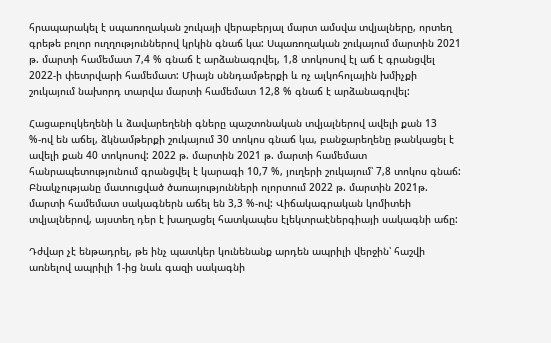հրապարակել է սպառողական շուկայի վերաբերյալ մարտ ամսվա տվյալները, որտեղ գրեթե բոլոր ուղղություններով կրկին գնաճ կա: Սպառողական շուկայում մարտին 2021 թ. մարտի համեմատ 7,4 % գնաճ է արձանագրվել, 1,8 տոկոսով էլ աճ է գրանցվել 2022-ի փետրվարի համեմատ: Միայն սննդամթերքի և ոչ ալկոհոլային խմիչքի շուկայում նախորդ տարվա մարտի համեմատ 12,8 % գնաճ է արձանագրվել:

Հացաբուլկեղենի և ձավարեղենի գները պաշտոնական տվյալներով ավելի քան 13 %-ով են աճել, ձկնամթերքի շուկայում 30 տոկոս գնաճ կա, բանջարեղենը թանկացել է ավելի քան 40 տոկոսով: 2022 թ. մարտին 2021 թ. մարտի համեմատ հանրապետությունում գրանցվել է կարագի 10,7 %, յուղերի շուկայում՝ 7,8 տոկոս գնաճ: Բնակչությանը մատուցված ծառայությունների ոլորտում 2022 թ. մարտին 2021թ. մարտի համեմատ սակագներն աճել են 3,3 %-ով: Վիճակագրական կոմիտեի տվյալներով, այստեղ դեր է խաղացել հատկապես էլեկտրաէներգիայի սակագնի աճը:

Դժվար չէ ենթադրել, թե ինչ պատկեր կունենանք արդեն ապրիլի վերջին՝ հաշվի առնելով ապրիլի 1-ից նաև գազի սակագնի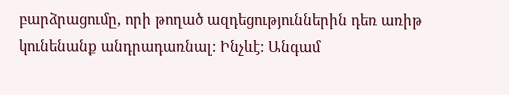բարձրացումը, որի թողած ազդեցություններին դեռ առիթ կունենանք անդրադառնալ: Ինչևէ: Անգամ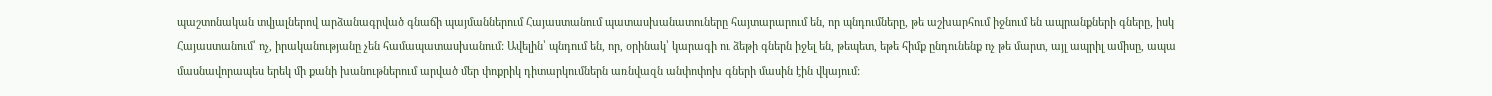պաշտոնական տվյալներով արձանագրված գնաճի պայմաններում Հայաստանում պատասխանատուները հայտարարում են, որ պնդումները, թե աշխարհում իջնում են ապրանքների գները, իսկ Հայաստանում՝ ոչ, իրականությանը չեն համապատասխանում: Ավելին՝ պնդում են, որ, օրինակ՝ կարագի ու ձեթի գներն իջել են, թեպետ, եթե հիմք ընդունենք ոչ թե մարտ, այլ ապրիլ ամիսը, ապա մասնավորապես երեկ մի քանի խանութներում արված մեր փոքրիկ դիտարկումներն առնվազն անփոփոխ գների մասին էին վկայում: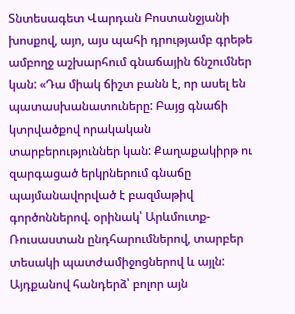Տնտեսագետ Վարդան Բոստանջյանի խոսքով, այո, այս պահի դրությամբ գրեթե ամբողջ աշխարհում գնաճային ճնշումներ կան: «Դա միակ ճիշտ բանն է, որ ասել են պատասխանատուները: Բայց գնաճի կտրվածքով որակական տարբերություններ կան: Քաղաքակիրթ ու զարգացած երկրներում գնաճը պայմանավորված է բազմաթիվ գործոններով. օրինակ՝ Արևմուտք- Ռուսաստան ընդհարումներով, տարբեր տեսակի պատժամիջոցներով և այլն: Այդքանով հանդերձ՝ բոլոր այն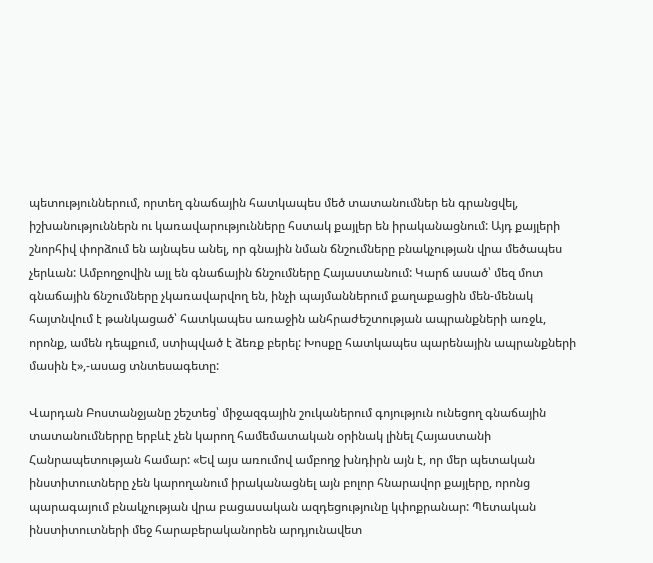պետություններում, որտեղ գնաճային հատկապես մեծ տատանումներ են գրանցվել, իշխանություններն ու կառավարությունները հստակ քայլեր են իրականացնում: Այդ քայլերի շնորհիվ փորձում են այնպես անել, որ գնային նման ճնշումները բնակչության վրա մեծապես չերևան: Ամբողջովին այլ են գնաճային ճնշումները Հայաստանում: Կարճ ասած՝ մեզ մոտ գնաճային ճնշումները չկառավարվող են, ինչի պայմաններում քաղաքացին մեն-մենակ հայտնվում է թանկացած՝ հատկապես առաջին անհրաժեշտության ապրանքների առջև, որոնք, ամեն դեպքում, ստիպված է ձեռք բերել: Խոսքը հատկապես պարենային ապրանքների մասին է»,-ասաց տնտեսագետը:

Վարդան Բոստանջյանը շեշտեց՝ միջազգային շուկաներում գոյություն ունեցող գնաճային տատանումներրը երբևէ չեն կարող համեմատական օրինակ լինել Հայաստանի Հանրապետության համար: «Եվ այս առումով ամբողջ խնդիրն այն է, որ մեր պետական ինստիտուտները չեն կարողանում իրականացնել այն բոլոր հնարավոր քայլերը, որոնց պարագայում բնակչության վրա բացասական ազդեցությունը կփոքրանար: Պետական ինստիտուտների մեջ հարաբերականորեն արդյունավետ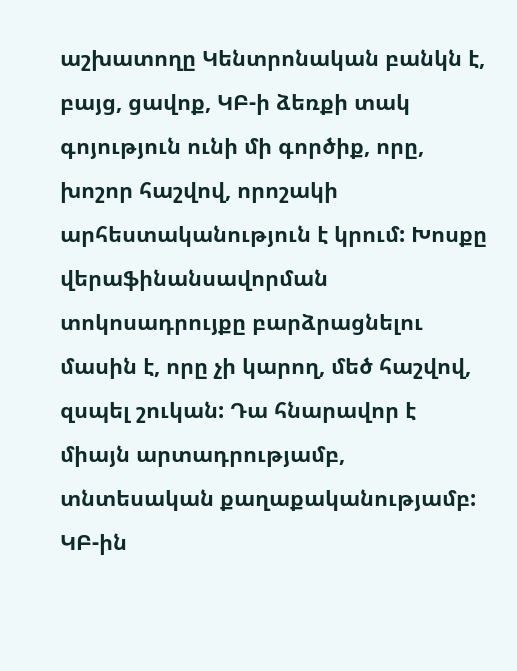աշխատողը Կենտրոնական բանկն է, բայց, ցավոք, ԿԲ-ի ձեռքի տակ գոյություն ունի մի գործիք, որը, խոշոր հաշվով, որոշակի արհեստականություն է կրում: Խոսքը վերաֆինանսավորման տոկոսադրույքը բարձրացնելու մասին է, որը չի կարող, մեծ հաշվով, զսպել շուկան: Դա հնարավոր է միայն արտադրությամբ, տնտեսական քաղաքականությամբ: ԿԲ-ին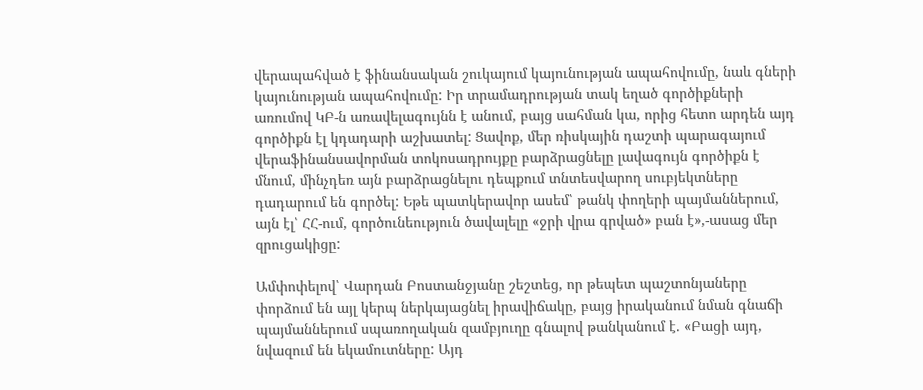վերապահված է ֆինանսական շուկայում կայունության ապահովումը, նաև գների կայունության ապահովումը: Իր տրամադրության տակ եղած գործիքների առումով ԿԲ-ն առավելագույնն է անում, բայց սահման կա, որից հետո արդեն այդ գործիքն էլ կդադարի աշխատել: Ցավոք, մեր ռիսկային դաշտի պարագայում վերաֆինանսավորման տոկոսադրույքը բարձրացնելը լավագույն գործիքն է մնում, մինչդեռ այն բարձրացնելու դեպքում տնտեսվարող սուբյեկտները դադարում են գործել: Եթե պատկերավոր ասեմ՝ թանկ փողերի պայմաններում, այն էլ՝ ՀՀ-ում, գործունեություն ծավալելը «ջրի վրա գրված» բան է»,-ասաց մեր զրուցակիցը:

Ամփոփելով՝ Վարդան Բոստանջյանը շեշտեց, որ թեպետ պաշտոնյաները փորձում են այլ կերպ ներկայացնել իրավիճակը, բայց իրականում նման գնաճի պայմաններում սպառողական զամբյուղը գնալով թանկանում է. «Բացի այդ, նվազում են եկամուտները: Այդ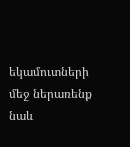եկամուտների մեջ ներառենք նաև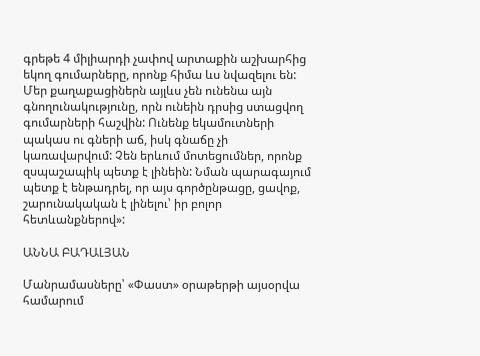գրեթե 4 միլիարդի չափով արտաքին աշխարհից եկող գումարները, որոնք հիմա ևս նվազելու են: Մեր քաղաքացիներն այլևս չեն ունենա այն գնողունակությունը, որն ունեին դրսից ստացվող գումարների հաշվին: Ունենք եկամուտների պակաս ու գների աճ, իսկ գնաճը չի կառավարվում: Չեն երևում մոտեցումներ, որոնք զսպաշապիկ պետք է լինեին: Նման պարագայում պետք է ենթադրել, որ այս գործընթացը, ցավոք, շարունակական է լինելու՝ իր բոլոր հետևանքներով»:

ԱՆՆԱ ԲԱԴԱԼՅԱՆ

Մանրամասները՝ «Փաստ» օրաթերթի այսօրվա համարում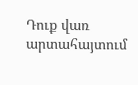Դուք վառ արտահայտում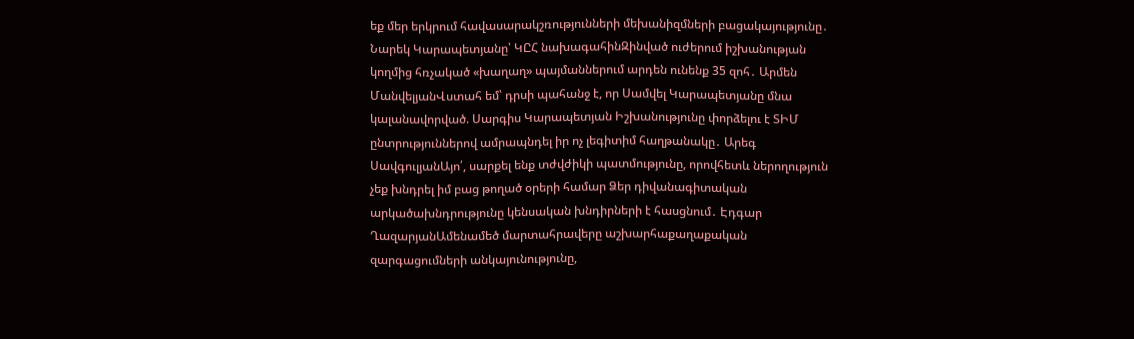եք մեր երկրում հավասարակշռությունների մեխանիզմների բացակայությունը․ Նարեկ Կարապետյանը՝ ԿԸՀ նախագահինԶինված ուժերում իշխանության կողմից հռչակած «խաղաղ» պայմաններում արդեն ունենք 35 զոհ․ Արմեն ՄանվելյանՎստահ եմ՝ դրսի պահանջ է, որ Սամվել Կարապետյանը մնա կալանավորված. Սարգիս Կարապետյան Իշխանությունը փորձելու է ՏԻՄ ընտրություններով ամրապնդել իր ոչ լեգիտիմ հաղթանակը․ Արեգ ՍավգուլյանԱյո՛, սարքել ենք տժվժիկի պատմությունը, որովհետև ներողություն չեք խնդրել իմ բաց թողած օրերի համար Ձեր դիվանագիտական արկածախնդրությունը կենսական խնդիրների է հասցնում․ Էդգար ՂազարյանԱմենամեծ մարտահրավերը աշխարհաքաղաքական զարգացումների անկայունությունը,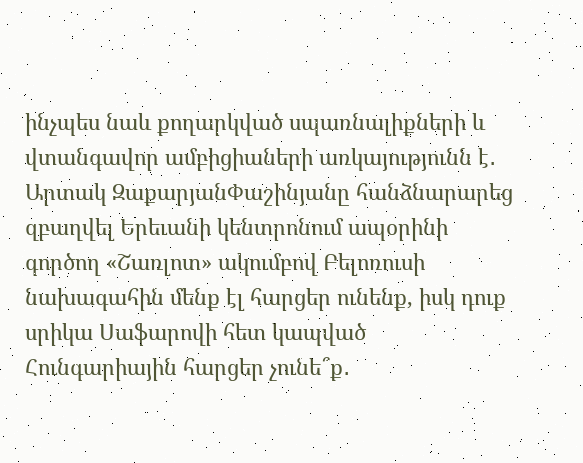ինչպես նաև քողարկված սպառնալիքների և վտանգավոր ամբիցիաների առկայությունն է․ Արտակ ԶաքարյանՓաշինյանը հանձնարարեց զբաղվել Երեւանի կենտրոնում ապօրինի գործող «Շառլոտ» ակումբով Բելոռուսի նախագահին մենք էլ հարցեր ունենք, իսկ դուք սրիկա Սաֆարովի հետ կապված Հունգարիային հարցեր չունե՞ք․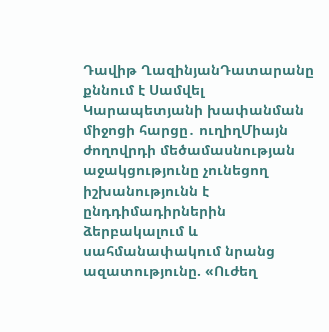Դավիթ ՂազինյանԴատարանը քննում է Սամվել Կարապետյանի խափանման միջոցի հարցը․ ուղիղՄիայն ժողովրդի մեծամասնության աջակցությունը չունեցող իշխանությունն է ընդդիմադիրներին ձերբակալում և սահմանափակում նրանց ազատությունը. «Ուժեղ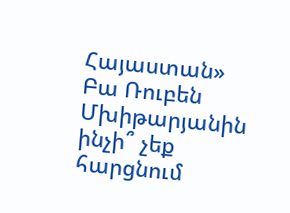Հայաստան» Բա Ռուբեն Մխիթարյանին ինչի՞ չեք հարցնում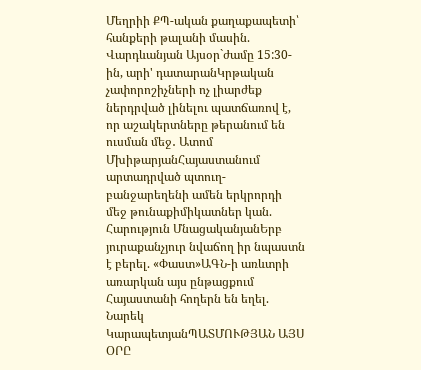Մեղրիի ՔՊ-ական քաղաքապետի՝ հանքերի թալանի մասին. Վարդևանյան Այսօր`ժամը 15:30-ին, արի' դատարանԿրթական չափորոշիչների ոչ լիարժեք ներդրված լինելու պատճառով է, որ աշակերտները թերանում են ուսման մեջ․ Ատոմ ՄխիթարյանՀայաստանում արտադրված պտուղ-բանջարեղենի ամեն երկրորդի մեջ թունաքիմիկատներ կան. Հարություն ՄնացականյանԵրբ յուրաքանչյուր նվաճող իր նպաստն է բերել. «Փաստ»ԱԳՆ-ի առևտրի առարկան այս ընթացքում Հայաստանի հողերն են եղել. Նարեկ ԿարապետյանՊԱՏՄՈՒԹՅԱՆ ԱՅՍ ՕՐԸ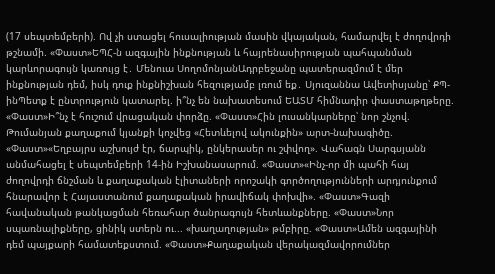(17 սեպտեմբերի). Ով չի ստացել հուսալիության մասին վկայական, համարվել է ժողովրդի թշնամի. «Փաստ»ԵՊՀ-ն ազգային ինքնության և հայրենասիրության պահպանման կարևորագույն կառույց է․ Մենուա ՍողոմոնյանԱդրբեջանը պատերազմում է մեր ինքնության դեմ, իսկ դուք ինքնիշխան հեզությամբ լռում եք․ Սյուզաննա Ավետիսյանը՝ ՔՊ-ինՊետք է ընտրություն կատարել. ի՞նչ են նախատեսում ԵԱՏՄ հիմնադիր փաստաթղթերը. «Փաստ»Ի՞նչ է հուշում վրացական փորձը. «Փաստ»Հին լուսանկարները՝ նոր շնչով. Թումանյան քաղաքում կյանքի կոչվեց «Հետևելով ակունքին» արտ-նախագիծը. «Փաստ»«Եղբայրս աշխույժ էր, ճարպիկ, ընկերասեր ու շփվող». Վահագն Սարգսյանն անմահացել է սեպտեմբերի 14-ին Իշխանասարում. «Փաստ»«Ինչ-որ մի պահի հայ ժողովրդի ճնշման և քաղաքական էլիտաների որոշակի գործողությունների արդյունքում հնարավոր է Հայաստանում քաղաքական իրավիճակ փոխվի». «Փաստ»Գազի հավանական թանկացման հեռահար ծանրագույն հետևանքները. «Փաստ»Նոր սպառնալիքները, ցինիկ ստերն ու... «խաղաղության» թմբիրը. «Փաստ»Ամեն ազգայինի դեմ պայքարի համատեքստում. «Փաստ»Քաղաքական վերակազմավորումներ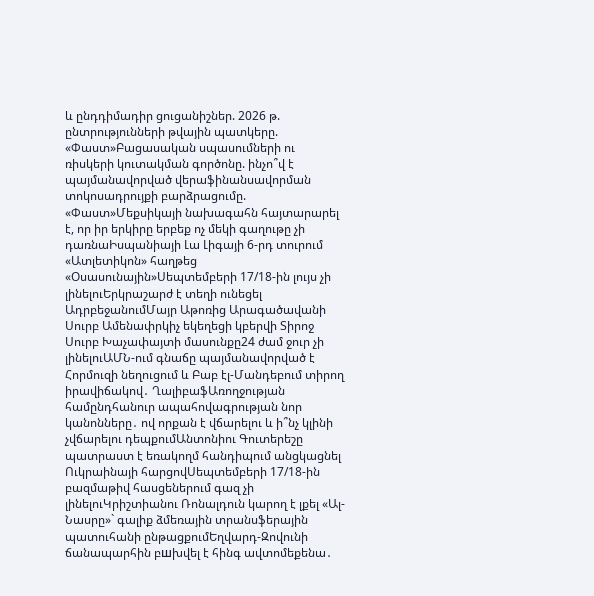և ընդդիմադիր ցուցանիշներ. 2026 թ. ընտրությունների թվային պատկերը. «Փաստ»Բացասական սպասումների ու ռիսկերի կուտակման գործոնը. ինչո՞վ է պայմանավորված վերաֆինանսավորման տոկոսադրույքի բարձրացումը. «Փաստ»Մեքսիկայի նախագահն հայտարարել է, որ իր երկիրը երբեք ոչ մեկի գաղութը չի դառնաԻսպանիայի Լա Լիգայի 6-րդ տուրում «Ատլետիկոն» հաղթեց «Օսասունային»Սեպտեմբերի 17/18-ին լույս չի լինելուԵրկրաշարժ է տեղի ունեցել ԱդրբեջանումՄայր Աթոռից Արագածավանի Սուրբ Ամենափրկիչ եկեղեցի կբերվի Տիրոջ Սուրբ Խաչափայտի մասունքը24 ժամ ջուր չի լինելուԱՄՆ-ում գնաճը պայմանավորված է Հորմուզի նեղուցում և Բաբ էլ-Մանդեբում տիրող իրավիճակով․ ՂալիբաֆԱռողջության համընդհանուր ապահովագրության նոր կանոնները․ ով որքան է վճարելու և ի՞նչ կլինի չվճարելու դեպքումԱնտոնիու Գուտերեշը պատրաստ է եռակողմ հանդիպում անցկացնել Ուկրաինայի հարցովՍեպտեմբերի 17/18-ին բազմաթիվ հասցեներում գազ չի լինելուԿրիշտիանու Ռոնալդուն կարող է լքել «Ալ-Նասրը»` գալիք ձմեռային տրանսֆերային պատուհանի ընթացքումԵղվարդ-Զովունի ճանապարհին բшխվել է հինգ ավտոմեքենա․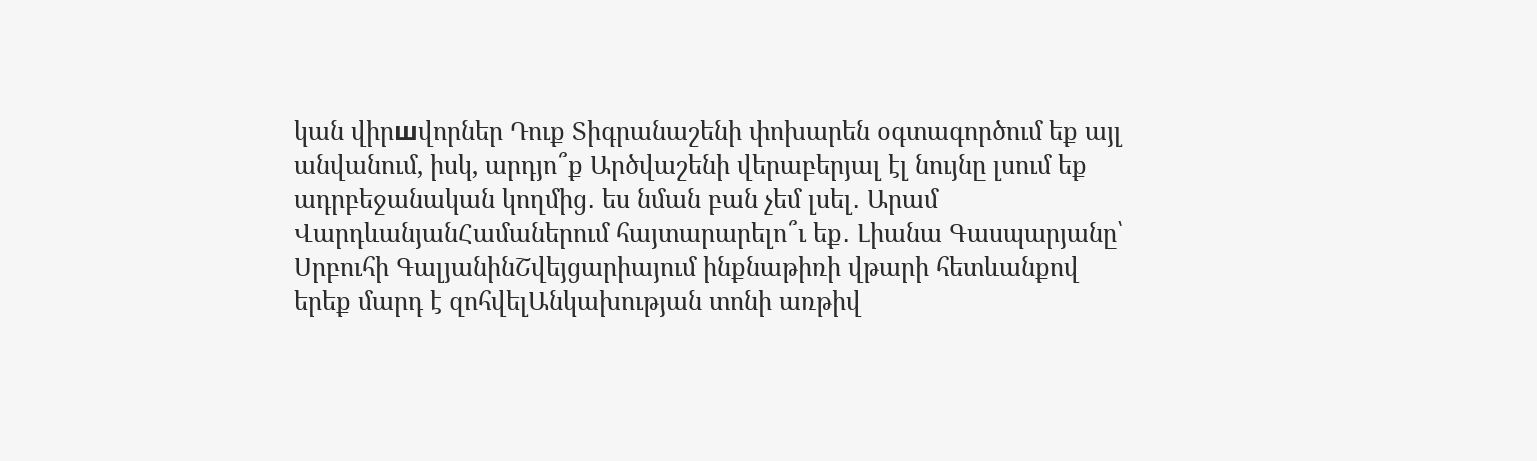կան վիրшվորներ Դուք Տիգրանաշենի փոխարեն օգտագործում եք այլ անվանում, իսկ, արդյո՞ք Արծվաշենի վերաբերյալ էլ նույնը լսում եք ադրբեջանական կողմից․ ես նման բան չեմ լսել․ Արամ ՎարդևանյանՀամաներում հայտարարելո՞ւ եք․ Լիանա Գասպարյանը՝ Սրբուհի ԳալյանինՇվեյցարիայում ինքնաթիռի վթարի հետևանքով երեք մարդ է զոհվելԱնկախության տոնի առթիվ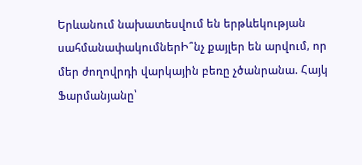Երևանում նախատեսվում են երթևեկության սահմանափակումներԻ՞նչ քայլեր են արվում, որ մեր ժողովրդի վարկային բեռը չծանրանա. Հայկ Ֆարմանյանը՝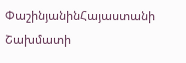ՓաշինյանինՀայաստանի Շախմատի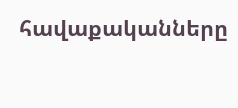հավաքականները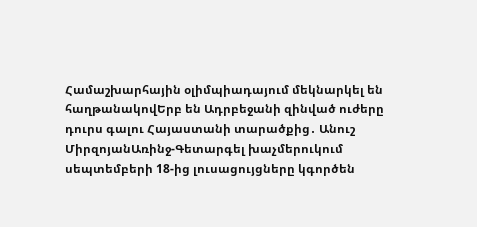Համաշխարհային օլիմպիադայում մեկնարկել են հաղթանակովԵրբ են Ադրբեջանի զինված ուժերը դուրս գալու Հայաստանի տարածքից․ Անուշ ՄիրզոյանԱռինջ-Գետարգել խաչմերուկում սեպտեմբերի 18-ից լուսացույցները կգործեն